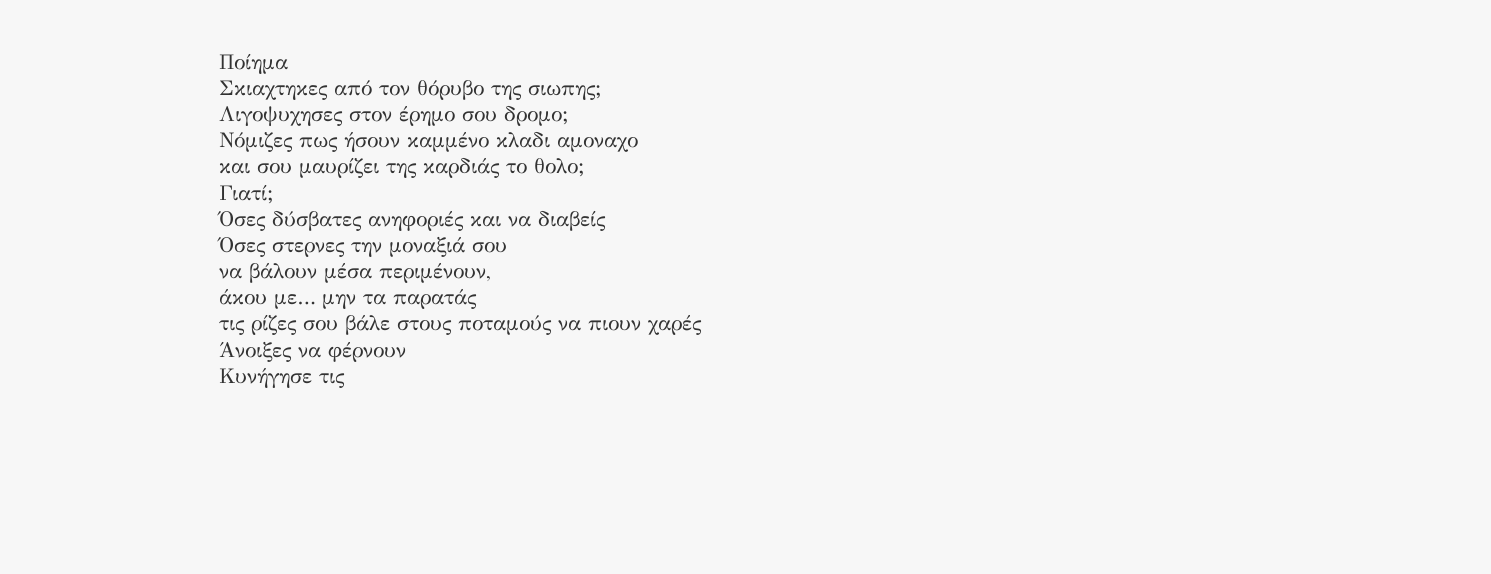Ποίημα
Σκιαχτηκες από τον θόρυβο της σιωπης;
Λιγοψυχησες στον έρημο σου δρομο;
Νόμιζες πως ήσουν καμμένο κλαδι αμοναχο
και σου μαυρίζει της καρδιάς το θολο;
Γιατί;
Όσες δύσβατες ανηφοριές και να διαβείς
Όσες στερνες την μοναξιά σου
να βάλουν μέσα περιμένουν,
άκου με… μην τα παρατάς
τις ρίζες σου βάλε στους ποταμούς να πιουν χαρές
Άνοιξες να φέρνουν
Κυνήγησε τις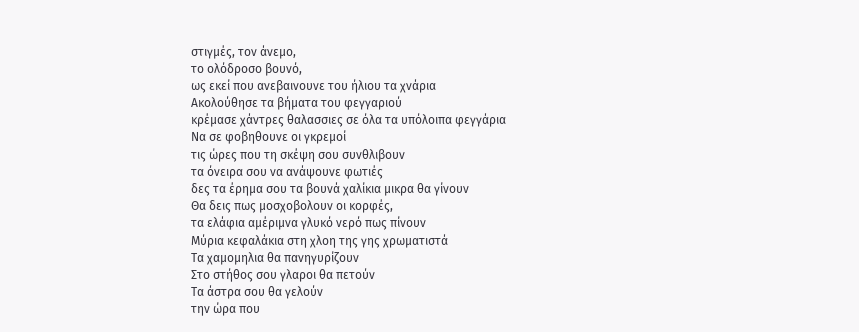στιγμές, τον άνεμο,
το ολόδροσο βουνό,
ως εκεί που ανεβαινουνε του ήλιου τα χνάρια
Ακολούθησε τα βήματα του φεγγαριού
κρέμασε χάντρες θαλασσιες σε όλα τα υπόλοιπα φεγγάρια
Να σε φοβηθουνε οι γκρεμοί
τις ώρες που τη σκέψη σου συνθλιβουν
τα όνειρα σου να ανάψουνε φωτιές
δες τα έρημα σου τα βουνά χαλίκια μικρα θα γίνουν
Θα δεις πως μοσχοβολουν οι κορφές,
τα ελάφια αμέριμνα γλυκό νερό πως πίνουν
Μύρια κεφαλάκια στη χλοη της γης χρωματιστά
Τα χαμομηλια θα πανηγυρίζουν
Στο στήθος σου γλαροι θα πετούν
Τα άστρα σου θα γελούν
την ώρα που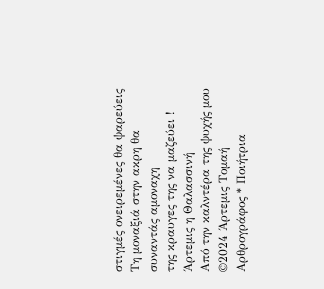στιγμές ονειρεμένες θα ψαρεύεις
Τη μοναξιά στην ακρη θα συναντάς αμοναχη
της κραυγες της να μαζεύει !
Άρτεμις η Θαλασσινή
Από την καλντέρα της ψυχής μου
©2024 Άρτεμις Τομαή
Αρθρογράφος * Ποιήτρια